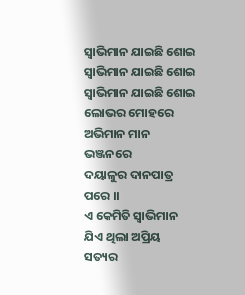ସ୍ବାଭିମାନ ଯାଇଛି ଶୋଇ
ସ୍ବାଭିମାନ ଯାଇଛି ଶୋଇ
ସ୍ବାଭିମାନ ଯାଇଛି ଶୋଇ
ଲୋଭର ମୋହରେ
ଅଭିମାନ ମାନ ଭଞ୍ଜନରେ
ଦୟାଳୁର ଦାନପାତ୍ର ପରେ ।।
ଏ କେମିତି ସ୍ବାଭିମାନ
ଯିଏ ଥିଲା ଅପ୍ରିୟ ସତ୍ୟର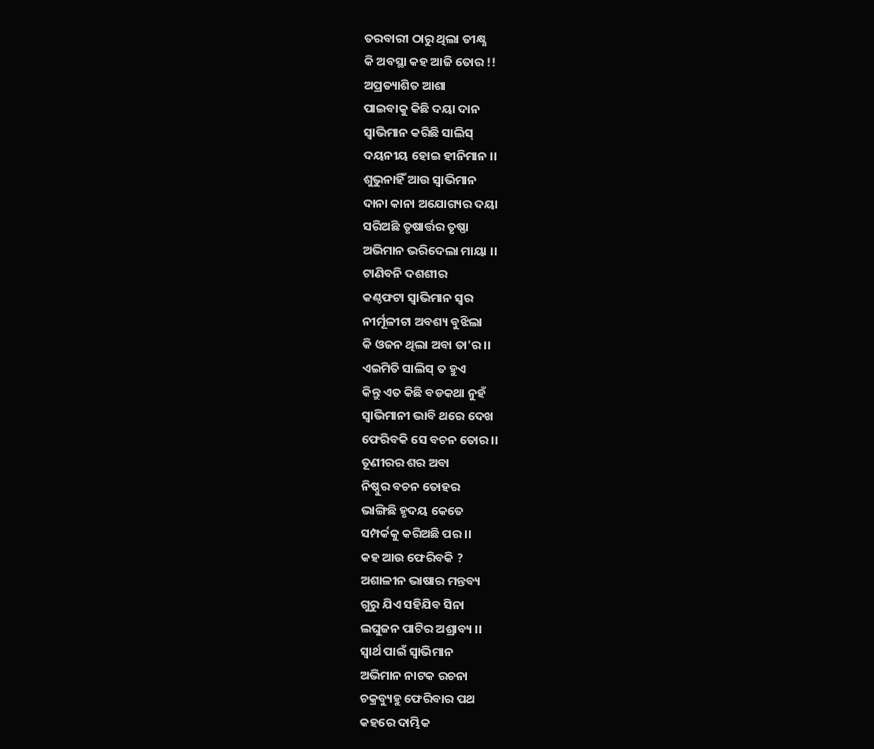ତରବାରୀ ଠାରୁ ଥିଲା ତୀକ୍ଷ୍ଣ
କି ଅବସ୍ଥା କହ ଆଜି ତୋର !!
ଅପ୍ରତ୍ୟାଶିତ ଆଶା
ପାଇବାକୁ କିଛି ଦୟା ଦାନ
ସ୍ବାଭିମାନ କରିଛି ସାଲିସ୍
ଦୟନୀୟ ହୋଇ ହୀନିମାନ ।।
ଶୁଭୁନାହିଁ ଆଉ ସ୍ବାଭିମାନ
ଦାନା କାନା ଅଯୋଗ୍ୟର ଦୟା
ସରିଅଛି ତୃଷାର୍ତ୍ତର ତୃଷ୍ଣା
ଅଭିମାନ ଭରିଦେଲା ମାୟା ।।
ଟାଣିବନି ଦଶଶୀର
କଣ୍ଠଫଟା ସ୍ବାଭିମାନ ସ୍ବର
ନୀର୍ମୂଳୀଟା ଅବଶ୍ୟ ବୁଝିଲା
କି ଓଜନ ଥିଲା ଅବା ତା'ର ।।
ଏଇମିତି ସାଲିସ୍ ତ ହୁଏ
କିନ୍ତୁ ଏତ କିଛି ବଡକଥା ନୁହଁ
ସ୍ବାଭିମାନୀ ଭାବି ଥରେ ଦେଖ
ଫେରିବକି ସେ ବଚନ ତୋର ।।
ତୂଣୀରର ଶର ଅବା
ନିଷ୍ଠୁର ବଚନ ତୋହର
ଭାଙ୍ଗିଛି ହୃଦୟ କେତେ
ସମ୍ପର୍କକୁ କରିଅଛି ପର ।।
କହ ଆଉ ଫେରିବକି ?
ଅଶାଳୀନ ଭାଷାର ମନ୍ତବ୍ୟ
ଗୁରୁ ଯିଏ ସହିଯିବ ସିନା
ଲଘୁଜନ ପାଟିର ଅଶ୍ରାବ୍ୟ ।।
ସ୍ବାର୍ଥ ପାଇଁ ସ୍ବାଭିମାନ
ଅଭିମାନ ନାଟକ ରଚନା
ଚକ୍ରବ୍ୟୁହୁ ଫେରିବାର ପଥ
କହରେ ଦାମ୍ଭିକ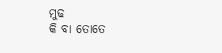ମୁଢ
କି ବା ତୋତେ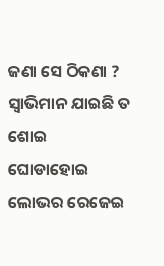ଜଣା ସେ ଠିକଣା ?
ସ୍ବାଭିମାନ ଯାଇଛି ତ ଶୋଇ
ଘୋଡାହୋଇ ଲୋଭର ରେଜେଇ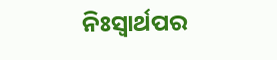ନିଃସ୍ବାର୍ଥପର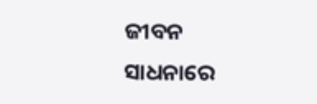ଜୀବନ ସାଧନାରେ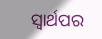ସ୍ବାର୍ଥପର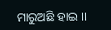ମାରୁଅଛି ହାଇ ।।